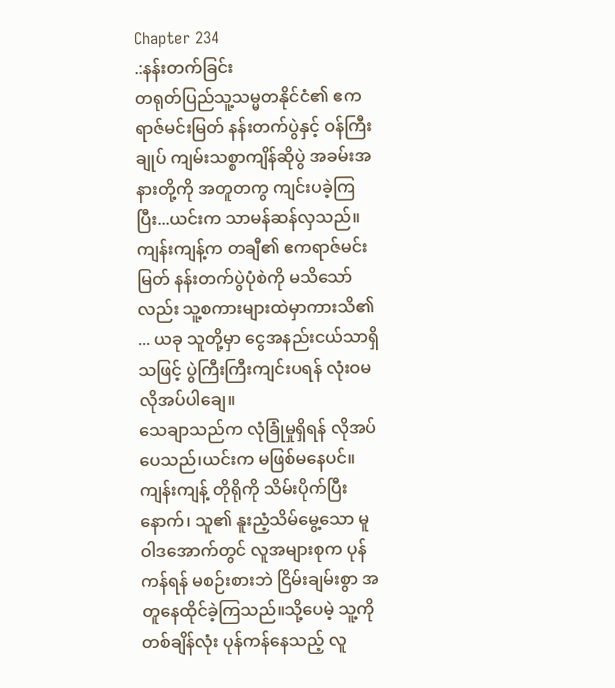Chapter 234
.:နန်းတက်ခြင်း
တရုတ်ပြည်သူ့သမ္မတနိုင်ငံ၏ ဧကရာဇ်မင်းမြတ် နန်းတက်ပွဲနှင့် ဝန်ကြီးချုပ် ကျမ်းသစ္စာကျိန်ဆိုပွဲ အခမ်းအနားတို့ကို အတူတကွ ကျင်းပခဲ့ကြပြီး...ယင်းက သာမန်ဆန်လှသည်။
ကျန်းကျန့်က တချီ၏ ဧကရာဇ်မင်းမြတ် နန်းတက်ပွဲပုံစဲကို မသိသော်လည်း သူ့စကားများထဲမှာကားသိ၏ ... ယခု သူတို့မှာ ငွေအနည်းငယ်သာရှိသဖြင့် ပွဲကြီးကြီးကျင်းပရန် လုံးဝမလိုအပ်ပါချေ။
သေချာသည်က လုံခြုံမှုရှိရန် လိုအပ်ပေသည်၊ယင်းက မဖြစ်မနေပင်။
ကျန်းကျန့် တိုရိုကို သိမ်းပိုက်ပြီးနောက်၊ သူ၏ နူးညံ့သိမ်မွေ့သော မူဝါဒအောက်တွင် လူအများစုက ပုန်ကန်ရန် မစဉ်းစားဘဲ ငြိမ်းချမ်းစွာ အတူနေထိုင်ခဲ့ကြသည်။သို့ပေမဲ့ သူ့ကို တစ်ချိန်လုံး ပုန်ကန်နေသည့် လူ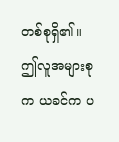တစ်စုရှိ၏။
ဤလူအများစုက ယခင်က ပ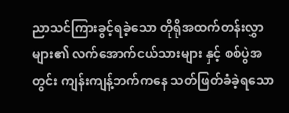ညာသင်ကြားခွင့်ရခဲ့သော တိုရိုအထက်တန်းလွှာများ၏ လက်အောက်ငယ်သားများ နှင့် စစ်ပွဲအတွင်း ကျန်းကျန့်ဘက်ကနေ သတ်ဖြတ်ခံခဲ့ရသော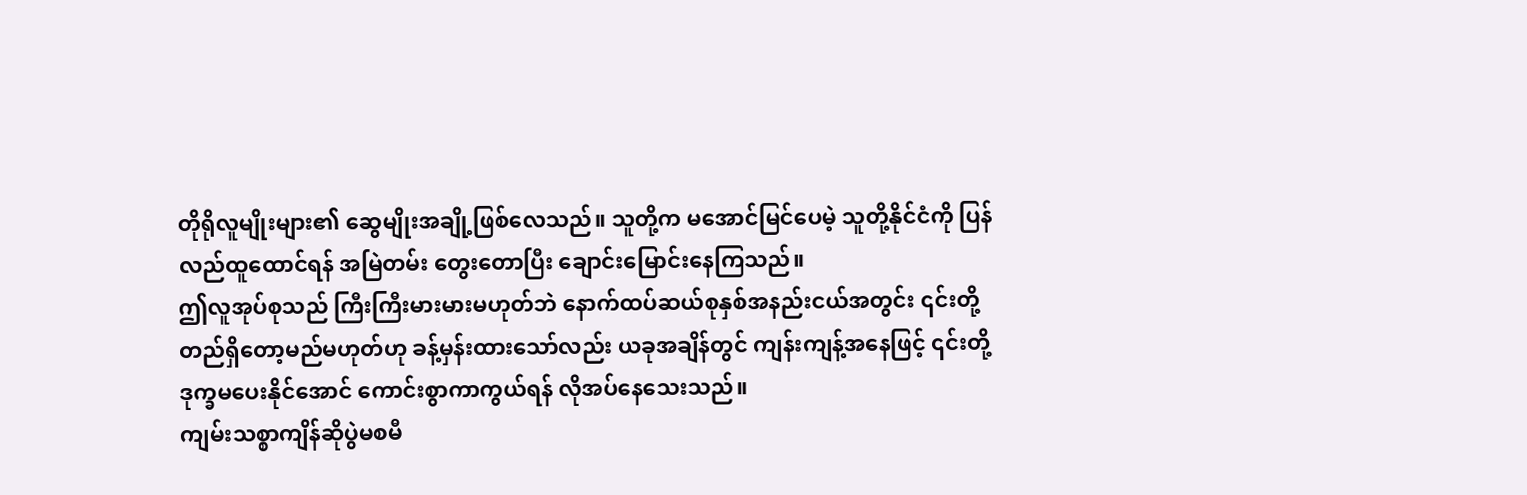တိုရိုလူမျိုးများ၏ ဆွေမျိုးအချို့ဖြစ်လေသည်။ သူတို့က မအောင်မြင်ပေမဲ့ သူတို့နိုင်ငံကို ပြန်လည်ထူထောင်ရန် အမြဲတမ်း တွေးတောပြီး ချောင်းမြောင်းနေကြသည်။
ဤလူအုပ်စုသည် ကြီးကြီးမားမားမဟုတ်ဘဲ နောက်ထပ်ဆယ်စုနှစ်အနည်းငယ်အတွင်း ၎င်းတို့ တည်ရှိတော့မည်မဟုတ်ဟု ခန့်မှန်းထားသော်လည်း ယခုအချိန်တွင် ကျန်းကျန့်အနေဖြင့် ၎င်းတို့ဒုက္ခမပေးနိုင်အောင် ကောင်းစွာကာကွယ်ရန် လိုအပ်နေသေးသည်။
ကျမ်းသစ္စာကျိန်ဆိုပွဲမစမီ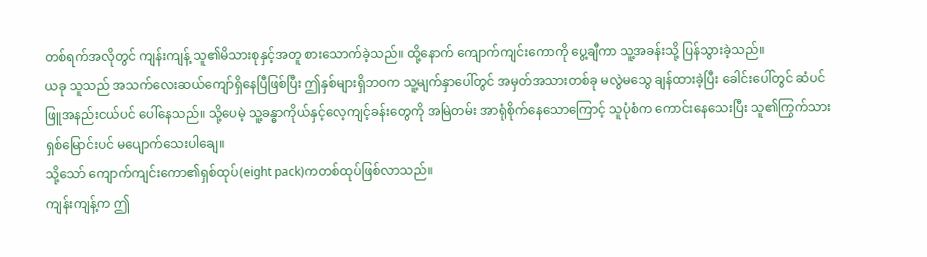တစ်ရက်အလိုတွင် ကျန်းကျန့် သူ၏မိသားစုနှင့်အတူ စားသောက်ခဲ့သည်။ ထို့နောက် ကျောက်ကျင်းကောကို ပွေ့ချီကာ သူ့အခန်းသို့ ပြန်သွားခဲ့သည်။
ယခု သူသည် အသက်လေးဆယ်ကျော်ရှိနေပြီဖြစ်ပြီး ဤနှစ်များရှိဘဝက သူ့မျက်နှာပေါ်တွင် အမှတ်အသားတစ်ခု မလွဲမသွေ ချန်ထားခဲ့ပြီး ခေါင်းပေါ်တွင် ဆံပင်ဖြူအနည်းငယ်ပင် ပေါ်နေသည်။ သို့ပေမဲ့ သူ့ခန္ဓာကိုယ်နှင့်လေ့ကျင့်ခန်းတွေကို အမြဲတမ်း အာရုံစိုက်နေသောကြောင့် သူပုံစံက ကောင်းနေသေးပြီး သူ၏ကြွက်သားရှစ်မြောင်းပင် မပျောက်သေးပါချေ။
သို့သော် ကျောက်ကျင်းကော၏ရှစ်ထုပ်(eight pack)ကတစ်ထုပ်ဖြစ်လာသည်။
ကျန်းကျန့်က ဤ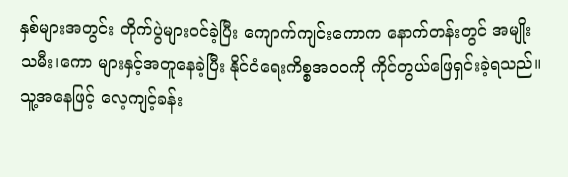နှစ်များအတွင်း တိုက်ပွဲများဝင်ခဲ့ပြီး ကျောက်ကျင်းကောက နောက်တန်းတွင် အမျိုးသမီး၊ကော များနှင့်အတူနေခဲ့ပြီး နိုင်ငံရေးကိစ္စအဝဝကို ကိုင်တွယ်ဖြေရှင်းခဲ့ရသည်။သူ့အနေဖြင့် လေ့ကျင့်ခန်း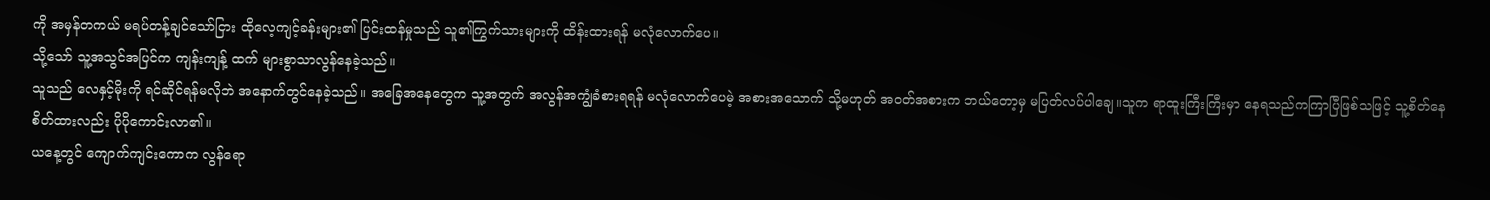ကို အမှန်တကယ် မရပ်တန့်ချင်သော်ငြား ထိုလေ့ကျင့်ခန်းများ၏ ပြင်းထန်မှုသည် သူ၏ကြွက်သားများကို ထိန်းထားရန် မလုံလောက်ပေ။
သို့သော် သူ့အသွင်အပြင်က ကျန်းကျန့် ထက် များစွာသာလွန်နေခဲ့သည်။
သူသည် လေနှင့်မိုးကို ရင်ဆိုင်ရန်မလိုဘဲ အနောက်တွင်နေခဲ့သည်။ အခြေအနေတွေက သူ့အတွက် အလွန်အကျွံခံစားရရန် မလုံလောက်ပေမဲ့ အစားအသောက် သို့မဟုတ် အဝတ်အစားက ဘယ်တော့မှ မပြတ်လပ်ပါချေ။သူက ရာထူးကြီးကြီးမှာ နေရသည်ကကြာပြီဖြစ်သဖြင့် သူ့စိတ်နေစိတ်ထားလည်း ပိုပိုကောင်းလာ၏။
ယနေ့တွင် ကျောက်ကျင်းကောက လွန်ရော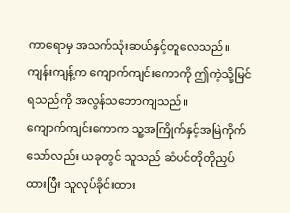ကာရောမှ အသက်သုံးဆယ်နှင့်တူလေသည်။
ကျန်းကျန့်က ကျောက်ကျင်းကောကို ဤကဲ့သို့မြင်ရသည်ကို အလွန်သဘောကျသည်။
ကျောက်ကျင်းကောက သူ့အကြိုက်နှင့်အမြဲကိုက်သော်လည်း ယခုတွင် သူသည် ဆံပင်တိုတိုညှပ်ထားပြီး သူလုပ်ခိုင်းထား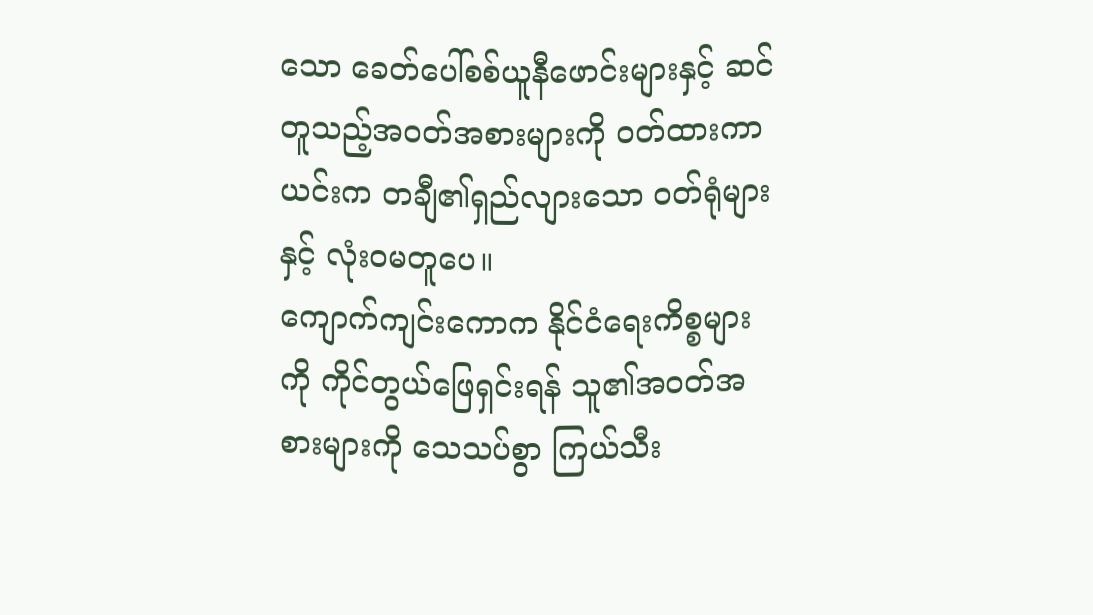သော ခေတ်ပေါ်စစ်ယူနီဖောင်းများနှင့် ဆင်တူသည့်အဝတ်အစားများကို ၀တ်ထားကာ ယင်းက တချီ၏ရှည်လျားသော ၀တ်ရုံများနှင့် လုံးဝမတူပေ။
ကျောက်ကျင်းကောက နိုင်ငံရေးကိစ္စများကို ကိုင်တွယ်ဖြေရှင်းရန် သူ၏အဝတ်အစားများကို သေသပ်စွာ ကြယ်သီး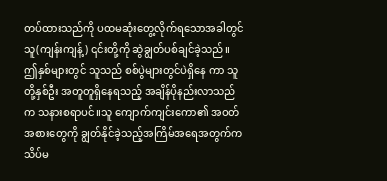တပ်ထားသည်ကို ပထမဆုံးတွေ့လိုက်ရသောအခါတွင် သူ(ကျန်းကျန့်) ၎င်းတို့ကို ဆွဲချွတ်ပစ်ချင်ခဲ့သည်။
ဤနှစ်များတွင် သူသည် စစ်ပွဲများတွင်ပဲရှိနေ ကာ သူတို့နှစ်ဦး အတူတူရှိနေရသည့် အချိန်ပိုနည်းလာသည်က သနားစရာပင်။သူ ကျောက်ကျင်းကော၏ အဝတ်အစားတွေကို ချွတ်နိုင်ခဲ့သည့်အကြိမ်အရေအတွက်က သိပ်မ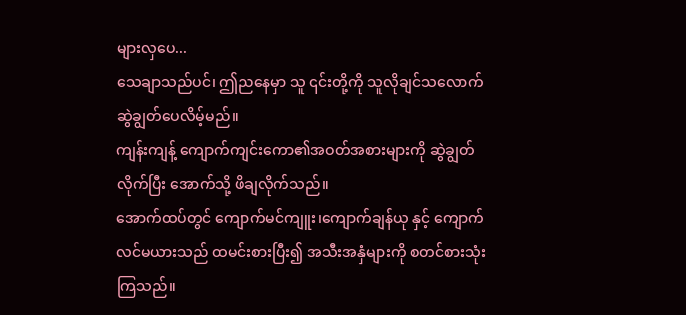များလှပေ...
သေချာသည်ပင်၊ ဤညနေမှာ သူ ၎င်းတို့ကို သူလိုချင်သလောက်ဆွဲချွတ်ပေလိမ့်မည်။
ကျန်းကျန့် ကျောက်ကျင်းကော၏အဝတ်အစားများကို ဆွဲချွတ်လိုက်ပြီး အောက်သို့ ဖိချလိုက်သည်။
အောက်ထပ်တွင် ကျောက်မင်ကျူး၊ကျောက်ချန်ယု နှင့် ကျောက်လင်မယားသည် ထမင်းစားပြီး၍ အသီးအနှံများကို စတင်စားသုံးကြသည်။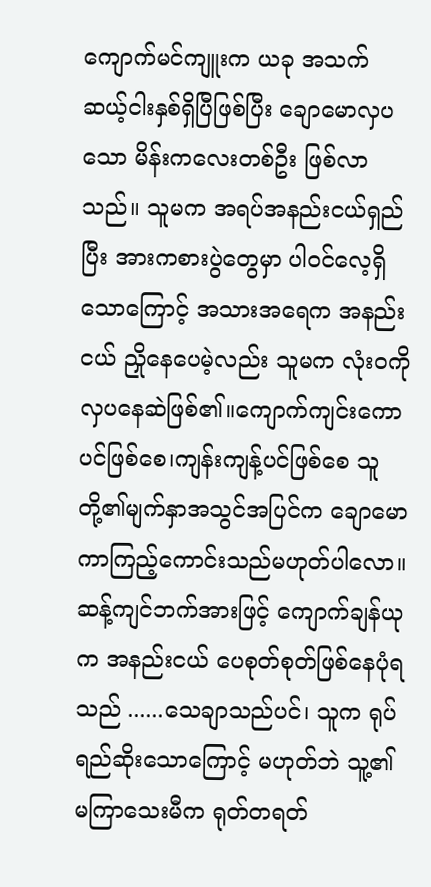ကျောက်မင်ကျူးက ယခု အသက် ဆယ့်ငါးနှစ်ရှိပြီဖြစ်ပြီး ချောမောလှပသော မိန်းကလေးတစ်ဦး ဖြစ်လာသည်။ သူမက အရပ်အနည်းငယ်ရှည်ပြီး အားကစားပွဲတွေမှာ ပါဝင်လေ့ရှိသောကြောင့် အသားအရေက အနည်းငယ် ညှိုနေပေမဲ့လည်း သူမက လုံးဝကို လှပနေဆဲဖြစ်၏။ကျောက်ကျင်းကောပင်ဖြစ်စေ၊ကျန်းကျန့်ပင်ဖြစ်စေ သူတို့၏မျက်နှာအသွင်အပြင်က ချောမောကာကြည့်ကောင်းသည်မဟုတ်ပါလော။
ဆန့်ကျင်ဘက်အားဖြင့် ကျောက်ချန်ယုက အနည်းငယ် ပေစုတ်စုတ်ဖြစ်နေပုံရသည် ......သေချာသည်ပင်၊ သူက ရုပ်ရည်ဆိုးသောကြောင့် မဟုတ်ဘဲ သူ့၏ မကြာသေးမီက ရုတ်တရတ်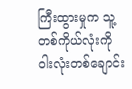ကြီးထွားမှုက သူ့တစ်ကိုယ်လုံးကို ဝါးလုံးတစ်ချောင်း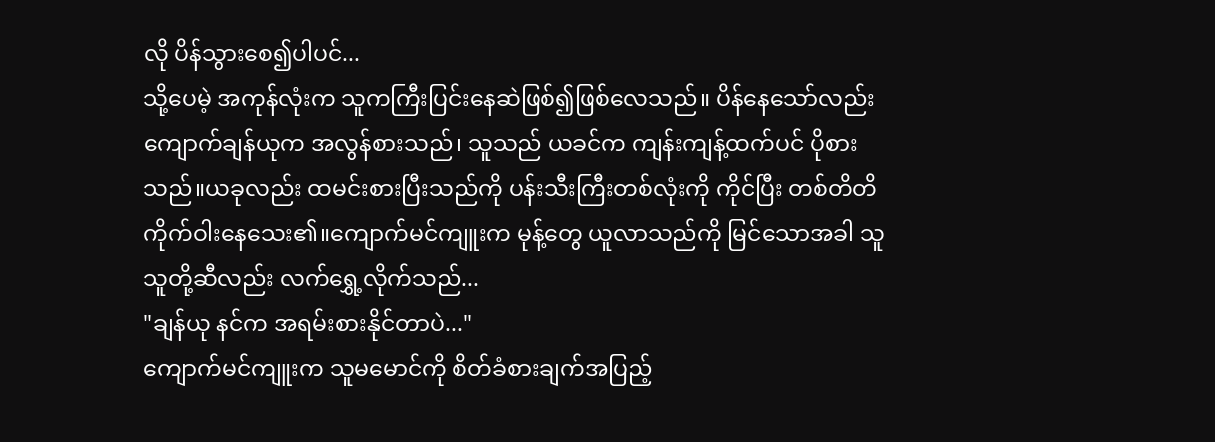လို ပိန်သွားစေ၍ပါပင်...
သို့ပေမဲ့ အကုန်လုံးက သူကကြီးပြင်းနေဆဲဖြစ်၍ဖြစ်လေသည်။ ပိန်နေသော်လည်း ကျောက်ချန်ယုက အလွန်စားသည်၊ သူသည် ယခင်က ကျန်းကျန့်ထက်ပင် ပိုစားသည်။ယခုလည်း ထမင်းစားပြီးသည်ကို ပန်းသီးကြီးတစ်လုံးကို ကိုင်ပြီး တစ်တိတိကိုက်ဝါးနေသေး၏။ကျောက်မင်ကျူးက မုန့်တွေ ယူလာသည်ကို မြင်သောအခါ သူ သူတို့ဆီလည်း လက်ရွှေ့လိုက်သည်...
"ချန်ယု နင်က အရမ်းစားနိုင်တာပဲ..."
ကျောက်မင်ကျူးက သူမမောင်ကို စိတ်ခံစားချက်အပြည့်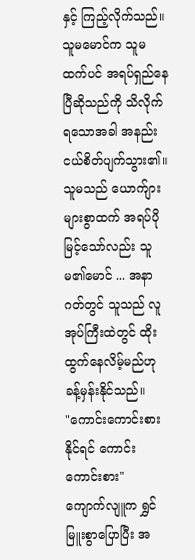နှင့် ကြည့်လိုက်သည်။သူမမောင်က သူမထက်ပင် အရပ်ရှည်နေပြီဆိုသည်ကို သိလိုက်ရသောအခါ အနည်းငယ်စိတ်ပျက်သွား၏။
သူမသည် ယောက်ျားများစွာထက် အရပ်ပိုမြင့်သော်လည်း သူမ၏မောင် ... အနာဂတ်တွင် သူသည် လူအုပ်ကြီးထဲတွင် ထိုးထွက်နေလိမ့်မည်ဟု ခန့်မှန်းနိုင်သည်။
"ကောင်းကောင်းစားနိုင်ရင် ကောင်းကောင်းစား"
ကျောက်လျူက ရွှင်မြူးစွာပြောပြီး အ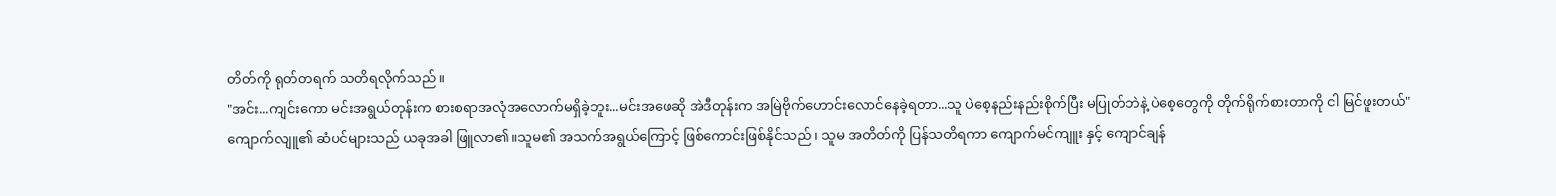တိတ်ကို ရုတ်တရက် သတိရလိုက်သည်။
"အင်း...ကျင်းကော မင်းအရွယ်တုန်းက စားစရာအလုံအလောက်မရှိခဲ့ဘူး...မင်းအဖေဆို အဲဒီတုန်းက အမြဲဗိုက်ဟောင်းလောင်နေခဲ့ရတာ...သူ ပဲစေ့နည်းနည်းစိုက်ပြီး မပြုတ်ဘဲနဲ့ ပဲစေ့တွေကို တိုက်ရိုက်စားတာကို ငါ မြင်ဖူးတယ်"
ကျောက်လျူ၏ ဆံပင်များသည် ယခုအခါ ဖြူလာ၏။သူမ၏ အသက်အရွယ်ကြောင့် ဖြစ်ကောင်းဖြစ်နိုင်သည်၊ သူမ အတိတ်ကို ပြန်သတိရကာ ကျောက်မင်ကျူး နှင့် ကျောင်ချန်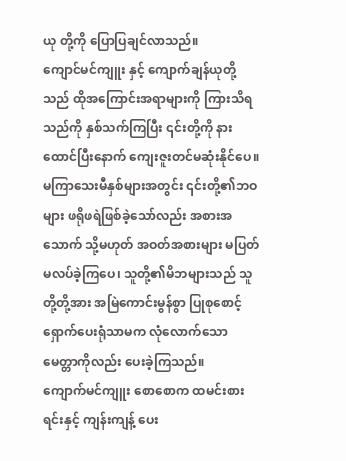ယု တို့ကို ပြောပြချင်လာသည်။
ကျောင်မင်ကျူး နှင့် ကျောက်ချန်ယုတို့သည် ထိုအကြောင်းအရာများကို ကြားသိရသည်ကို နှစ်သက်ကြပြီး ၎င်းတို့ကို နားထောင်ပြီးနောက် ကျေးဇူးတင်မဆုံးနိုင်ပေ။
မကြာသေးမီနှစ်များအတွင်း ၎င်းတို့၏ဘဝများ ဖရိုဖရဲဖြစ်ခဲ့သော်လည်း အစားအသောက် သို့မဟုတ် အဝတ်အစားများ မပြတ်မလပ်ခဲ့ကြပေ၊ သူတို့၏မိဘများသည် သူတို့တို့အား အမြဲကောင်းမွန်စွာ ပြုစုစောင့်ရှောက်ပေးရုံသာမက လုံလောက်သော မေတ္တာကိုလည်း ပေးခဲ့ကြသည်။
ကျောက်မင်ကျူး စောစောက ထမင်းစားရင်းနှင့် ကျန်းကျန့် ပေး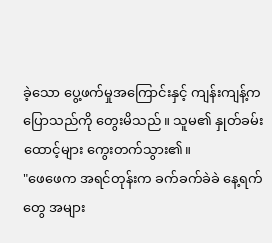ခဲ့သော ပွေ့ဖက်မှုအကြောင်းနှင့် ကျန်းကျန့်က ပြောသည်ကို တွေးမိသည်။ သူမ၏ နှုတ်ခမ်းထောင့်များ ကွေးတက်သွား၏။
"ဖေဖေက အရင်တုန်းက ခက်ခက်ခဲခဲ နေ့ရက်တွေ အများ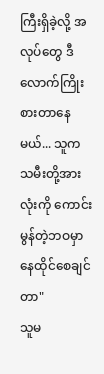ကြီးရှိခဲ့လို့ အလုပ်တွေ ဒီလောက်ကြိုးစားတာနေမယ်... သူက သမီးတို့အားလုံးကို ကောင်းမွန်တဲ့ဘဝမှာနေထိုင်စေချင်တာ"
သူမ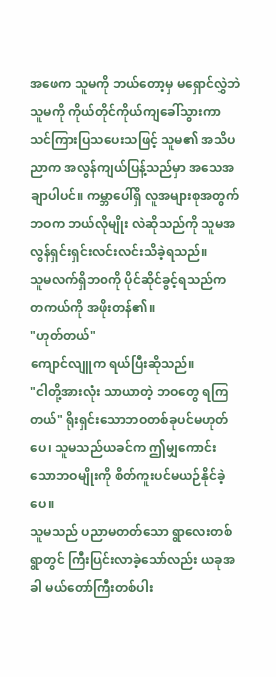အဖေက သူမကို ဘယ်တော့မှ မရှောင်လွှဲဘဲ သူမကို ကိုယ်တိုင်ကိုယ်ကျခေါ်သွားကာ သင်ကြားပြသပေးသဖြင့် သူမ၏ အသိပညာက အလွန်ကျယ်ပြန့်သည်မှာ အသေအချာပါပင်။ ကမ္ဘာပေါ်ရှိ လူအများစုအတွက် ဘဝက ဘယ်လိုမျိုး လဲဆိုသည်ကို သူမအလွန်ရှင်းရှင်းလင်းလင်းသိခဲ့ရသည်။
သူမလက်ရှိဘ၀ကို ပိုင်ဆိုင်ခွင့်ရသည်က တကယ်ကို အဖိုးတန်၏။
"ဟုတ်တယ်"
ကျောင်လျူက ရယ်ပြီးဆိုသည်။
"ငါတို့အားလုံး သာယာတဲ့ ဘဝတွေ ရကြတယ်" ရိုးရှင်းသောဘဝတစ်ခုပင်မဟုတ်ပေ၊ သူမသည်ယခင်က ဤမျှကောင်းသောဘဝမျိုးကို စိတ်ကူးပင်မယဉ်နိုင်ခဲ့ပေ။
သူမသည် ပညာမတတ်သော ရွာလေးတစ်ရွာတွင် ကြီးပြင်းလာခဲ့သော်လည်း ယခုအခါ မယ်တော်ကြီးတစ်ပါး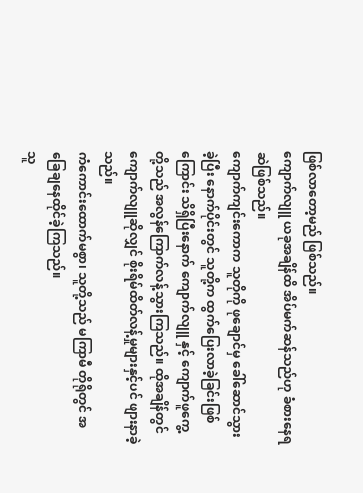ဖြစ်လာတော့မည် ဖြစ်သည်။
ကျောက်လျူ ယခုအချိန်ထိ အိပ်မက်ဆန်သည်ဟု ခံစားနေရဆဲဖြစ်သည်။
ကျောက်ကျင်းကောက သူတိုကို ဖုချောင်မှ ခေါ်ဆောင်သွားခဲ့ပြီး နောက်ပိုင်းတွင် သူတို့က ထွက်ပြေးလာခဲ့ခြင်းဖြစ်ကြောင်း သိရှိပြီးနောက် ကျောက်လျူ နှင့် ကျောက်ဖူကွေ့ တို့သည် အလွန်ကြောက်လန့်သွားကြသည်။ ထိုအချိန်တွင် ကျောက်လျူဆိုလျှင် စိုးရိမ်ထိတ်လန့်မှုများနှင့်ပင် ဖျားနာခဲ့သည်။
ကံကောင်းထောက်မစွာ၊ သူတို့သည် မကြာမီ တိုရိုတွင် အခြေချနေထိုင်ခဲ့ကြသည်။
သူ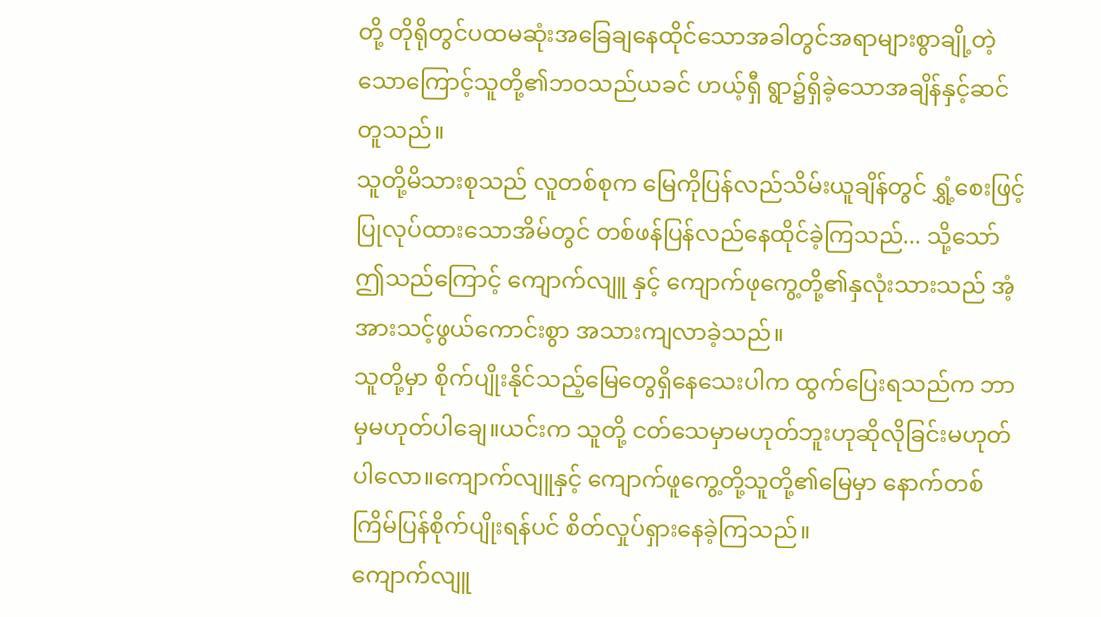တို့ တိုရိုတွင်ပထမဆုံးအခြေချနေထိုင်သောအခါတွင်အရာများစွာချို့တဲ့သောကြောင့်သူတို့၏ဘဝသည်ယခင် ဟယ့်ရှီ ရွာ၌ရှိခဲ့သောအချိန်နှင့်ဆင်တူသည်။
သူတို့မိသားစုသည် လူတစ်စုက မြေကိုပြန်လည်သိမ်းယူချိန်တွင် ရွှံ့စေးဖြင့်ပြုလုပ်ထားသောအိမ်တွင် တစ်ဖန်ပြန်လည်နေထိုင်ခဲ့ကြသည်... သို့သော် ဤသည်ကြောင့် ကျောက်လျူ နှင့် ကျောက်ဖုကွေ့တို့၏နှလုံးသားသည် အံ့အားသင့်ဖွယ်ကောင်းစွာ အသားကျလာခဲ့သည်။
သူတို့မှာ စိုက်ပျိုးနိုင်သည့်မြေတွေရှိနေသေးပါက ထွက်ပြေးရသည်က ဘာမှမဟုတ်ပါချေ။ယင်းက သူတို့ ငတ်သေမှာမဟုတ်ဘူးဟုဆိုလိုခြင်းမဟုတ်ပါလော။ကျောက်လျူနှင့် ကျောက်ဖူကွေ့တို့သူတို့၏မြေမှာ နောက်တစ်ကြိမ်ပြန်စိုက်ပျိုးရန်ပင် စိတ်လှုပ်ရှားနေခဲ့ကြသည်။
ကျောက်လျူ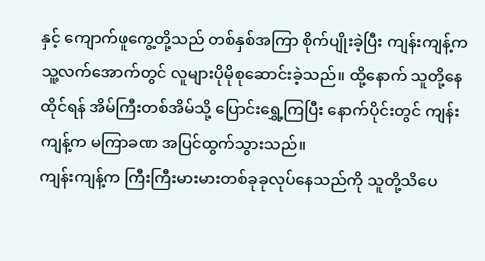နှင့် ကျောက်ဖူကွေ့တို့သည် တစ်နှစ်အကြာ စိုက်ပျိုးခဲ့ပြီး ကျန်းကျန့်က သူ့လက်အောက်တွင် လူများပိုမိုစုဆောင်းခဲ့သည်။ ထို့နောက် သူတို့နေထိုင်ရန် အိမ်ကြီးတစ်အိမ်သို့ ပြောင်းရွှေ့ကြပြီး နောက်ပိုင်းတွင် ကျန်းကျန့်က မကြာခဏ အပြင်ထွက်သွားသည်။
ကျန်းကျန့်က ကြီးကြီးမားမားတစ်ခုခုလုပ်နေသည်ကို သူတို့သိပေ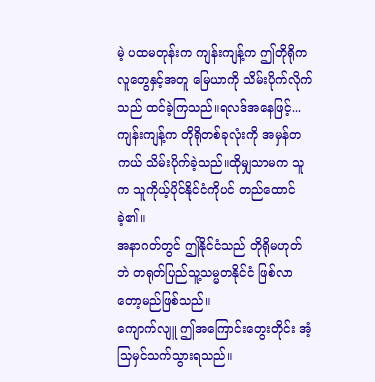မဲ့ ပထမတုန်းက ကျန်းကျန့်က ဤတိုရိုက လူတွေနှင့်အတူ မြေယာကို သိမ်းပိုက်လိုက်သည် ထင်ခဲ့ကြသည်။ရလဒ်အနေဖြင့်...
ကျန်းကျန့်က တိုရိုတစ်ခုလုံးကို အမှန်တကယ် သိမ်းပိုက်ခဲ့သည်။ထိုမျှသာမက သူက သူကိုယ့်ပိုင်နိုင်ငံကိုပင် တည်ထောင်ခဲ့၏။
အနာဂတ်တွင် ဤနိုင်ငံသည် တိုရိုမဟုတ်ဘဲ တရုတ်ပြည်သူ့သမ္မတနိုင်ငံ ဖြစ်လာတော့မည်ဖြစ်သည်။
ကျောက်လျူ ဤအကြောင်းတွေးတိုင်း အံ့သြမှင်သက်သွားရသည်။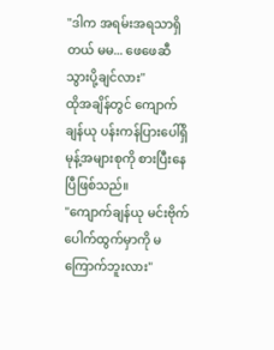"ဒါက အရမ်းအရသာရှိတယ် မမ... ဖေဖေဆီ သွားပို့ချင်လား"
ထိုအချိန်တွင် ကျောက်ချန်ယု ပန်းကန်ပြားပေါ်ရှိ မုန့်အများစုကို စားပြီးနေပြီဖြစ်သည်။
"ကျောက်ချန်ယု မင်းဗိုက်ပေါက်ထွက်မှာကို မကြောက်ဘူးလား"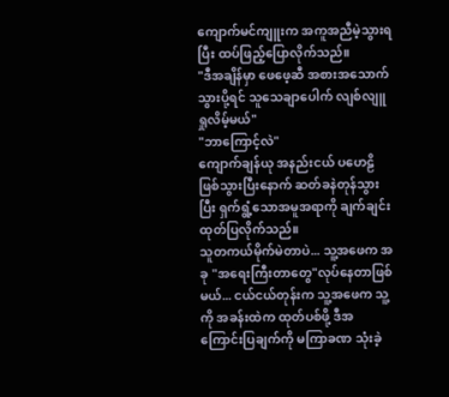ကျောက်မင်ကျူးက အကူအညီမဲ့သွားရပြီး ထပ်ဖြည့်ပြောလိုက်သည်။
"ဒီအချိန်မှာ ဖေဖေ့ဆီ အစားအသောက် သွားပို့ရင် သူသေချာပေါက် လျစ်လျူရှုလိမ့်မယ်"
"ဘာကြောင့်လဲ"
ကျောက်ချန်ယု အနည်းငယ် ပဟေဠိဖြစ်သွားပြီးနောက် ဆတ်ခနဲတုန်သွားပြီး ရှက်ရွံ့သောအမူအရာကို ချက်ချင်းထုတ်ပြလိုက်သည်။
သူတကယ်မိုက်မဲတာပဲ... သူ့အဖေက အခု "အရေးကြီးတာတွေ"လုပ်နေတာဖြစ်မယ်... ငယ်ငယ်တုန်းက သူ့အဖေက သူ့ကို အခန်းထဲက ထုတ်ပစ်ဖို့ ဒီအကြောင်းပြချက်ကို မကြာခဏ သုံးခဲ့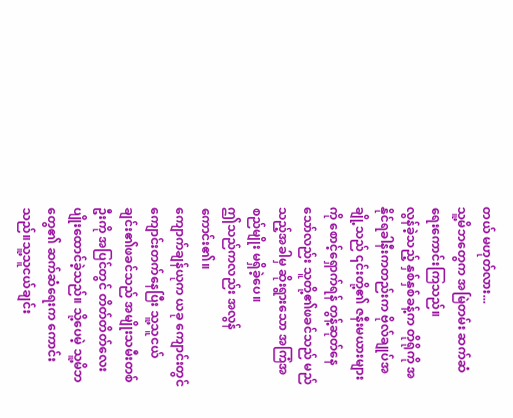တယ် မဟုတ်လား...
သူ့မိဘတွေက အမြဲတမ်း ဆက်ဆံရေးကောင်းကြသည်။
လွန်ခဲ့သည့် နှစ်နှစ်ခန့်က တိုရိုကို အနိုင်ရခါနီးကတည်းက ဗိုလ်ချုပ်အချို့သည် ၎င်းတို့၏ ဇနီးမယားများကို စောင့်ရှောက်ရန် တွန့်ဆုတ်နေသော်လည်း သူတို့၏ဖခင်သည် မည်သည့်အခါမှ ဆိုးရွားသော အကြံအစည်မျိုး မရှိခဲ့ပေ။
ဤသည်ကလည်း အလွန်ကောင်း၏။
ကျောက်ချန်ယုက ယခု ကျောင်းတွင် ကျောင်းတက်နေပြီး သူ့သူငယ်ချင်း၏ဖခင်သည် အမျိုးသမီးတစ်ဦးကို အပြင်တွင် တိတ်တိတ်လေး ပျိုးထောင်ခဲ့သည်။ သို့ပေမဲ့ သူ့မိဘတွေ၏ ဆက်ဆံရေးက ကောင်းသည်။သူ့သူငယ်ချင်း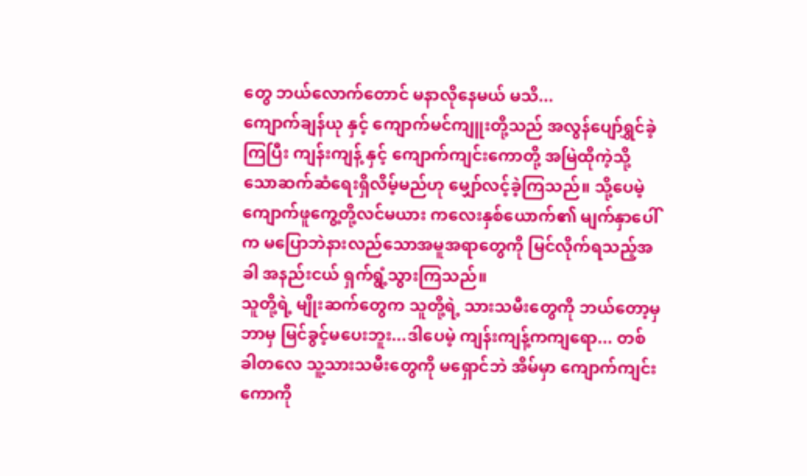တွေ ဘယ်လောက်တောင် မနာလိုနေမယ် မသိ...
ကျောက်ချန်ယု နှင့် ကျောက်မင်ကျူးတို့သည် အလွန်ပျော်ရွှင်ခဲ့ကြပြီး ကျန်းကျန့် နှင့် ကျောက်ကျင်းကောတို့ အမြဲထိုကဲ့သို့သောဆက်ဆံရေးရှိလိမ့်မည်ဟု မျှော်လင့်ခဲ့ကြသည်။ သို့ပေမဲ့ ကျောက်ဖူကွေ့တို့လင်မယား ကလေးနှစ်ယောက်၏ မျက်နှာပေါ်က မပြောဘဲနားလည်သောအမူအရာတွေကို မြင်လိုက်ရသည့်အခါ အနည်းငယ် ရှက်ရွံ့သွားကြသည်။
သူတို့ရဲ့ မျိုးဆက်တွေက သူတို့ရဲ့ သားသမီးတွေကို ဘယ်တော့မှ ဘာမှ မြင်ခွင့်မပေးဘူး...ဒါပေမဲ့ ကျန်းကျန့်ကကျရော... တစ်ခါတလေ သူ့သားသမီးတွေကို မရှောင်ဘဲ အိမ်မှာ ကျောက်ကျင်းကောကို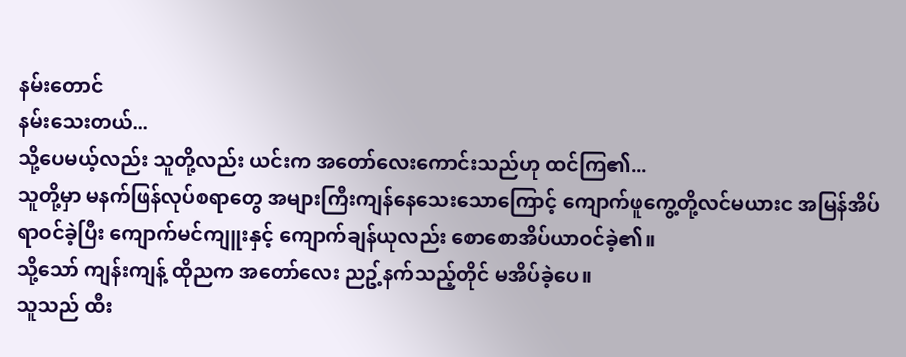နမ်းတောင်
နမ်းသေးတယ်...
သို့ပေမယ့်လည်း သူတို့လည်း ယင်းက အတော်လေးကောင်းသည်ဟု ထင်ကြ၏...
သူတို့မှာ မနက်ဖြန်လုပ်စရာတွေ အများကြီးကျန်နေသေးသောကြောင့် ကျောက်ဖူကွေ့တို့လင်မယားင အမြန်အိပ်ရာဝင်ခဲ့ပြီး ကျောက်မင်ကျူးနှင့် ကျောက်ချန်ယုလည်း စောစောအိပ်ယာဝင်ခဲ့၏။
သို့သော် ကျန်းကျန့် ထိုညက အတော်လေး ညဥ့်နက်သည့်တိုင် မအိပ်ခဲ့ပေ။
သူသည် ထီး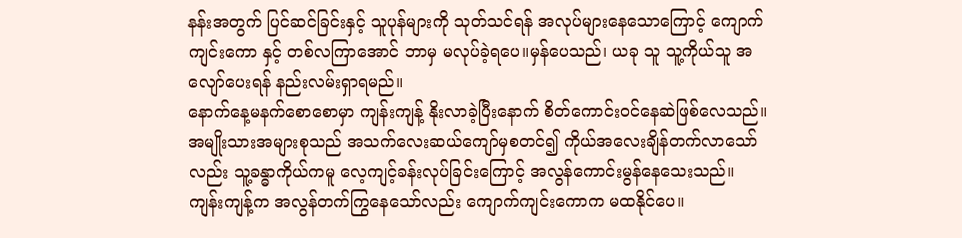နန်းအတွက် ပြင်ဆင်ခြင်းနှင့် သူပုန်များကို သုတ်သင်ရန် အလုပ်များနေသောကြောင့် ကျောက်ကျင်းကော နှင့် တစ်လကြာအောင် ဘာမှ မလုပ်ခဲ့ရပေ။မှန်ပေသည်၊ ယခု သူ သူ့ကိုယ်သူ အလျော်ပေးရန် နည်းလမ်းရှာရမည်။
နောက်နေ့မနက်စောစောမှာ ကျန်းကျန့် နိုးလာခဲ့ပြီးနောက် စိတ်ကောင်းဝင်နေဆဲဖြစ်လေသည်။
အမျိုးသားအများစုသည် အသက်လေးဆယ်ကျော်မှစတင်၍ ကိုယ်အလေးချိန်တက်လာသော်လည်း သူ့ခန္ဓာကိုယ်ကမူ လေ့ကျင့်ခန်းလုပ်ခြင်းကြောင့် အလွန်ကောင်းမွန်နေသေးသည်။
ကျန်းကျန့်က အလွန်တက်ကြွနေသော်လည်း ကျောက်ကျင်းကောက မထနိုင်ပေ။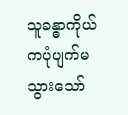သူခန္ဓာကိုယ်ကပုံပျက်မသွားသော်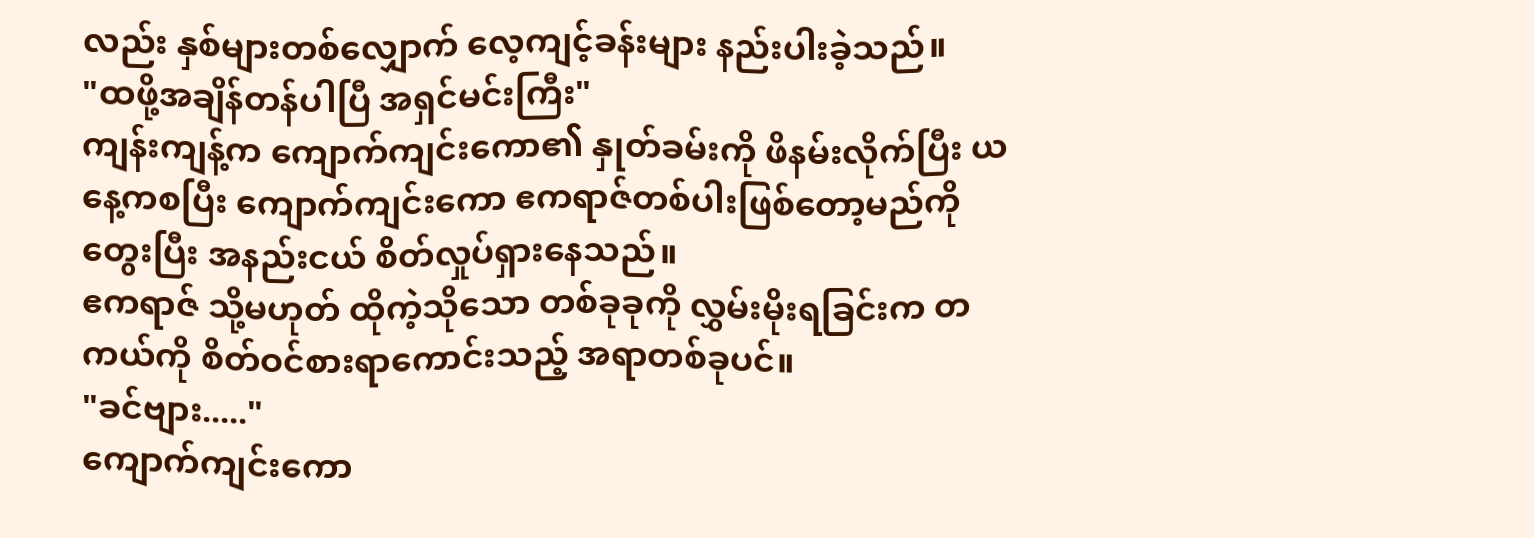လည်း နှစ်များတစ်လျှောက် လေ့ကျင့်ခန်းများ နည်းပါးခဲ့သည်။
"ထဖို့အချိန်တန်ပါပြီ အရှင်မင်းကြီး"
ကျန်းကျန့်က ကျောက်ကျင်းကော၏ နှုတ်ခမ်းကို ဖိနမ်းလိုက်ပြီး ယနေ့ကစပြီး ကျောက်ကျင်းကော ဧကရာဇ်တစ်ပါးဖြစ်တော့မည်ကို တွေးပြီး အနည်းငယ် စိတ်လှုပ်ရှားနေသည်။
ဧကရာဇ် သို့မဟုတ် ထိုကဲ့သိုသော တစ်ခုခုကို လွှမ်းမိုးရခြင်းက တကယ်ကို စိတ်ဝင်စားရာကောင်းသည့် အရာတစ်ခုပင်။
"ခင်ဗျား....."
ကျောက်ကျင်းကော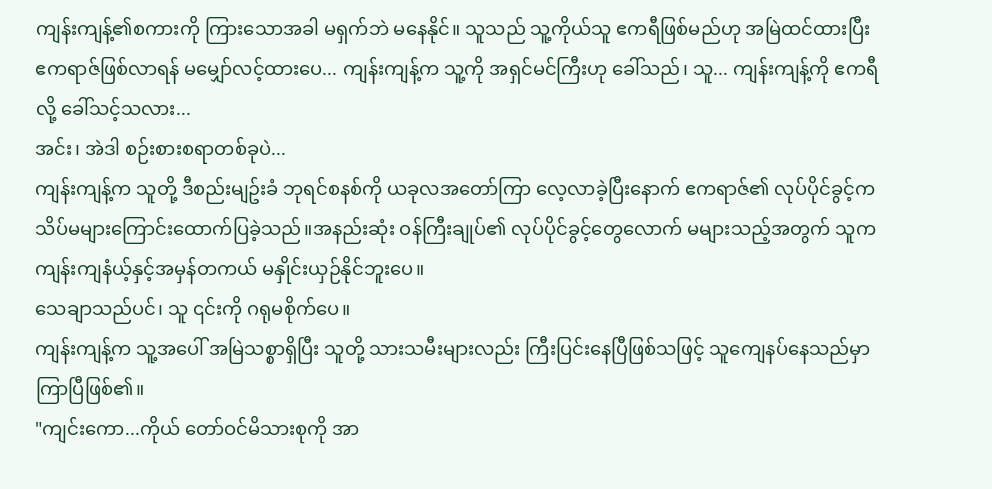ကျန်းကျန့်၏စကားကို ကြားသောအခါ မရှက်ဘဲ မနေနိုင်။ သူသည် သူ့ကိုယ်သူ ဧကရီဖြစ်မည်ဟု အမြဲထင်ထားပြီး ဧကရာဇ်ဖြစ်လာရန် မမျှော်လင့်ထားပေ... ကျန်းကျန့်က သူ့ကို အရှင်မင်ကြီးဟု ခေါ်သည်၊ သူ... ကျန်းကျန့်ကို ဧကရီလို့ ခေါ်သင့်သလား...
အင်း၊ အဲဒါ စဉ်းစားစရာတစ်ခုပဲ...
ကျန်းကျန့်က သူတို့ ဒီစည်းမျဥ်းခံ ဘုရင်စနစ်ကို ယခုလအတော်ကြာ လေ့လာခဲ့ပြီးနောက် ဧကရာဇ်၏ လုပ်ပိုင်ခွင့်က သိပ်မများကြောင်းထောက်ပြခဲ့သည်။အနည်းဆုံး ဝန်ကြီးချုပ်၏ လုပ်ပိုင်ခွင့်တွေလောက် မများသည့်အတွက် သူက ကျန်းကျနံယ့်နှင့်အမှန်တကယ် မနှိုင်းယှဉ်နိုင်ဘူးပေ။
သေချာသည်ပင်၊ သူ ၎င်းကို ဂရုမစိုက်ပေ။
ကျန်းကျန့်က သူ့အပေါ် အမြဲသစ္စာရှိပြီး သူတို့ သားသမီးများလည်း ကြီးပြင်းနေပြီဖြစ်သဖြင့် သူကျေနပ်နေသည်မှာ ကြာပြီဖြစ်၏။
"ကျင်းကော...ကိုယ် တော်ဝင်မိသားစုကို အာ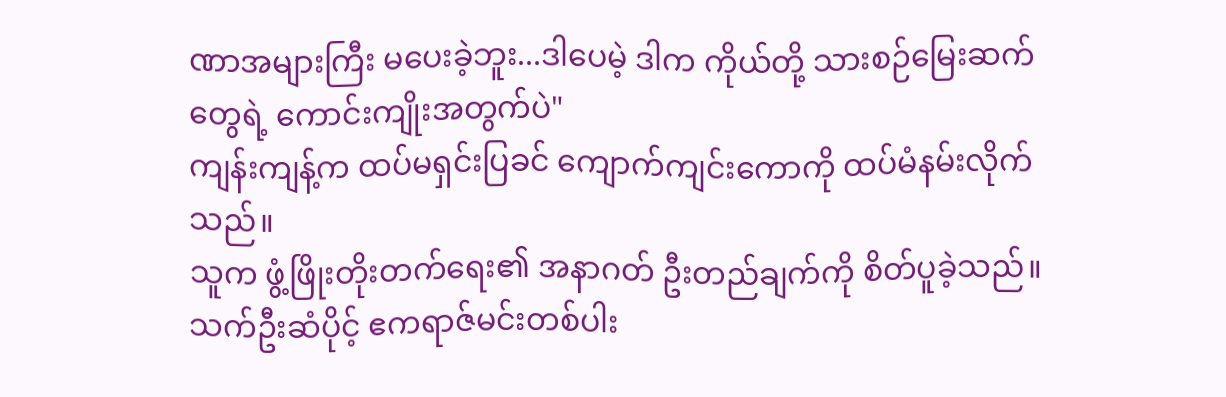ဏာအများကြီး မပေးခဲ့ဘူး...ဒါပေမဲ့ ဒါက ကိုယ်တို့ သားစဉ်မြေးဆက်တွေရဲ့ ကောင်းကျိုးအတွက်ပဲ"
ကျန်းကျန့်က ထပ်မရှင်းပြခင် ကျောက်ကျင်းကောကို ထပ်မံနမ်းလိုက်သည်။
သူက ဖွံ့ဖြိုးတိုးတက်ရေး၏ အနာဂတ် ဦးတည်ချက်ကို စိတ်ပူခဲ့သည်။
သက်ဦးဆံပိုင့် ဧကရာဇ်မင်းတစ်ပါး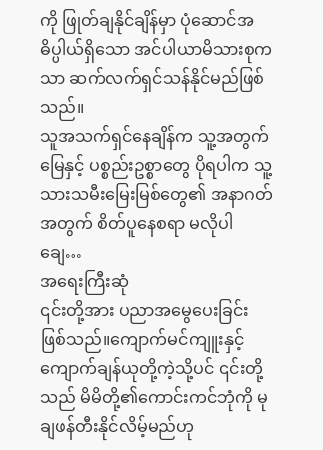ကို ဖြုတ်ချနိုင်ချိန်မှာ ပုံဆောင်အဓိပ္ပါယ်ရှိသော အင်ပါယာမိသားစုကသာ ဆက်လက်ရှင်သန်နိုင်မည်ဖြစ်သည်။
သူအသက်ရှင်နေချိန်က သူ့အတွက်မြေနှင့် ပစ္စည်းဥစ္စာတွေ ပိုရပါက သူ့သားသမီးမြေးမြစ်တွေ၏ အနာဂတ်အတွက် စိတ်ပူနေစရာ မလိုပါချေ…
အရေးကြီးဆုံ
၎င်းတို့အား ပညာအမွေပေးခြင်းဖြစ်သည်။ကျောက်မင်ကျူးနှင့် ကျောက်ချန်ယုတို့ကဲ့သို့ပင် ၎င်းတို့သည် မိမိတို့၏ကောင်းကင်ဘုံကို မုချဖန်တီးနိုင်လိမ့်မည်ဟု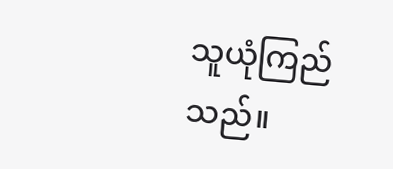သူယုံကြည်သည်။